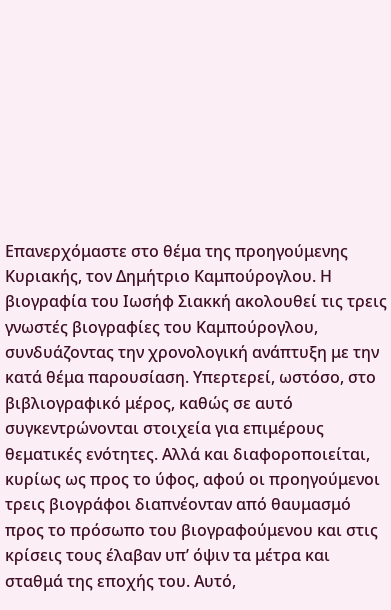Επανερχόμαστε στο θέμα της προηγούμενης Κυριακής, τον Δημήτριο Καμπούρογλου. Η βιογραφία του Ιωσήφ Σιακκή ακολουθεί τις τρεις γνωστές βιογραφίες του Καμπούρογλου, συνδυάζοντας την χρονολογική ανάπτυξη με την κατά θέμα παρουσίαση. Υπερτερεί, ωστόσο, στο βιβλιογραφικό μέρος, καθώς σε αυτό συγκεντρώνονται στοιχεία για επιμέρους θεματικές ενότητες. Αλλά και διαφοροποιείται, κυρίως ως προς το ύφος, αφού οι προηγούμενοι τρεις βιογράφοι διαπνέονταν από θαυμασμό προς το πρόσωπο του βιογραφούμενου και στις κρίσεις τους έλαβαν υπ’ όψιν τα μέτρα και σταθμά της εποχής του. Αυτό,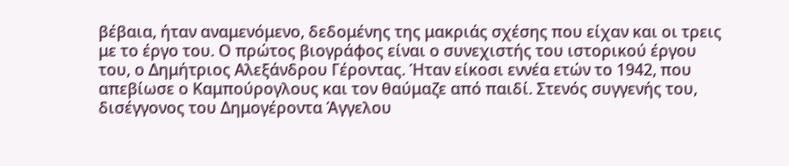βέβαια, ήταν αναμενόμενο, δεδομένης της μακριάς σχέσης που είχαν και οι τρεις με το έργο του. Ο πρώτος βιογράφος είναι ο συνεχιστής του ιστορικού έργου του, ο Δημήτριος Αλεξάνδρου Γέροντας. Ήταν είκοσι εννέα ετών το 1942, που απεβίωσε ο Καμπούρογλους και τον θαύμαζε από παιδί. Στενός συγγενής του, δισέγγονος του Δημογέροντα Άγγελου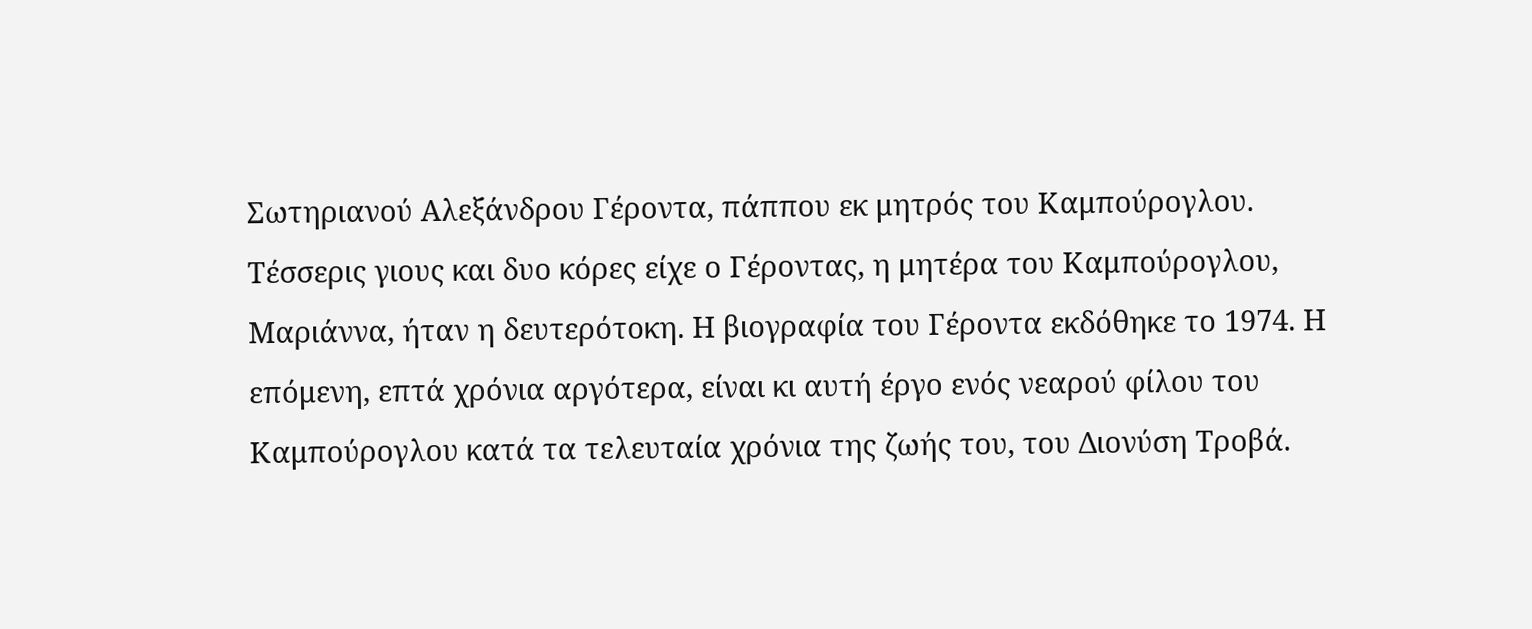Σωτηριανού Αλεξάνδρου Γέροντα, πάππου εκ μητρός του Καμπούρογλου. Τέσσερις γιους και δυο κόρες είχε ο Γέροντας, η μητέρα του Καμπούρογλου, Μαριάννα, ήταν η δευτερότοκη. Η βιογραφία του Γέροντα εκδόθηκε το 1974. Η επόμενη, επτά χρόνια αργότερα, είναι κι αυτή έργο ενός νεαρού φίλου του Καμπούρογλου κατά τα τελευταία χρόνια της ζωής του, του Διονύση Τροβά.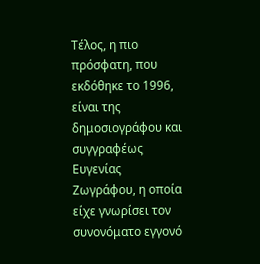Τέλος, η πιο πρόσφατη, που εκδόθηκε το 1996, είναι της δημοσιογράφου και συγγραφέως Ευγενίας Ζωγράφου, η οποία είχε γνωρίσει τον συνονόματο εγγονό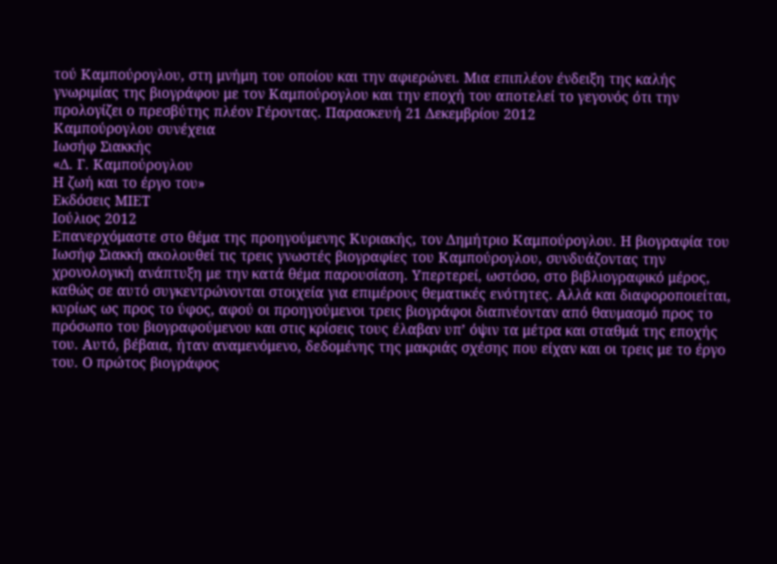τού Καμπούρογλου, στη μνήμη του οποίου και την αφιερώνει. Μια επιπλέον ένδειξη της καλής γνωριμίας της βιογράφου με τον Καμπούρογλου και την εποχή του αποτελεί το γεγονός ότι την προλογίζει ο πρεσβύτης πλέον Γέροντας. Παρασκευή 21 Δεκεμβρίου 2012
Καμπούρογλου συνέχεια
Ιωσήφ Σιακκής
«Δ. Γ. Καμπούρογλου
Η ζωή και το έργο του»
Εκδόσεις ΜΙΕΤ
Ιούλιος 2012
Επανερχόμαστε στο θέμα της προηγούμενης Κυριακής, τον Δημήτριο Καμπούρογλου. Η βιογραφία του Ιωσήφ Σιακκή ακολουθεί τις τρεις γνωστές βιογραφίες του Καμπούρογλου, συνδυάζοντας την χρονολογική ανάπτυξη με την κατά θέμα παρουσίαση. Υπερτερεί, ωστόσο, στο βιβλιογραφικό μέρος, καθώς σε αυτό συγκεντρώνονται στοιχεία για επιμέρους θεματικές ενότητες. Αλλά και διαφοροποιείται, κυρίως ως προς το ύφος, αφού οι προηγούμενοι τρεις βιογράφοι διαπνέονταν από θαυμασμό προς το πρόσωπο του βιογραφούμενου και στις κρίσεις τους έλαβαν υπ’ όψιν τα μέτρα και σταθμά της εποχής του. Αυτό, βέβαια, ήταν αναμενόμενο, δεδομένης της μακριάς σχέσης που είχαν και οι τρεις με το έργο του. Ο πρώτος βιογράφος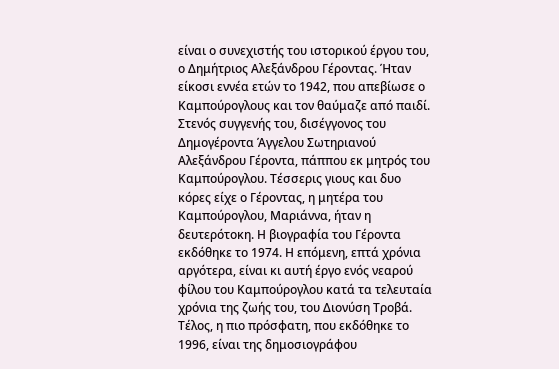είναι ο συνεχιστής του ιστορικού έργου του, ο Δημήτριος Αλεξάνδρου Γέροντας. Ήταν είκοσι εννέα ετών το 1942, που απεβίωσε ο Καμπούρογλους και τον θαύμαζε από παιδί. Στενός συγγενής του, δισέγγονος του Δημογέροντα Άγγελου Σωτηριανού Αλεξάνδρου Γέροντα, πάππου εκ μητρός του Καμπούρογλου. Τέσσερις γιους και δυο κόρες είχε ο Γέροντας, η μητέρα του Καμπούρογλου, Μαριάννα, ήταν η δευτερότοκη. Η βιογραφία του Γέροντα εκδόθηκε το 1974. Η επόμενη, επτά χρόνια αργότερα, είναι κι αυτή έργο ενός νεαρού φίλου του Καμπούρογλου κατά τα τελευταία χρόνια της ζωής του, του Διονύση Τροβά. Τέλος, η πιο πρόσφατη, που εκδόθηκε το 1996, είναι της δημοσιογράφου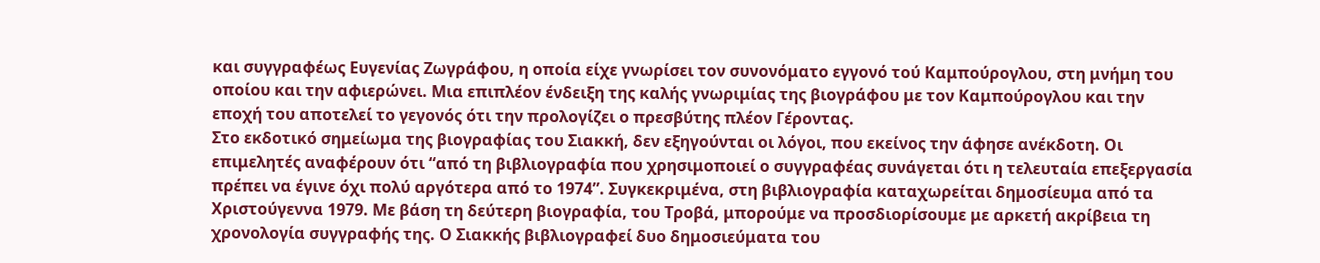και συγγραφέως Ευγενίας Ζωγράφου, η οποία είχε γνωρίσει τον συνονόματο εγγονό τού Καμπούρογλου, στη μνήμη του οποίου και την αφιερώνει. Μια επιπλέον ένδειξη της καλής γνωριμίας της βιογράφου με τον Καμπούρογλου και την εποχή του αποτελεί το γεγονός ότι την προλογίζει ο πρεσβύτης πλέον Γέροντας.
Στο εκδοτικό σημείωμα της βιογραφίας του Σιακκή, δεν εξηγούνται οι λόγοι, που εκείνος την άφησε ανέκδοτη. Οι επιμελητές αναφέρουν ότι “από τη βιβλιογραφία που χρησιμοποιεί ο συγγραφέας συνάγεται ότι η τελευταία επεξεργασία πρέπει να έγινε όχι πολύ αργότερα από το 1974”. Συγκεκριμένα, στη βιβλιογραφία καταχωρείται δημοσίευμα από τα Χριστούγεννα 1979. Με βάση τη δεύτερη βιογραφία, του Τροβά, μπορούμε να προσδιορίσουμε με αρκετή ακρίβεια τη χρονολογία συγγραφής της. Ο Σιακκής βιβλιογραφεί δυο δημοσιεύματα του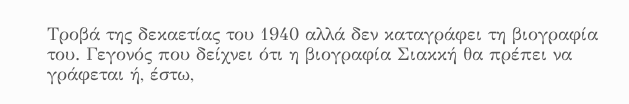Τροβά της δεκαετίας του 1940 αλλά δεν καταγράφει τη βιογραφία του. Γεγονός που δείχνει ότι η βιογραφία Σιακκή θα πρέπει να γράφεται ή, έστω,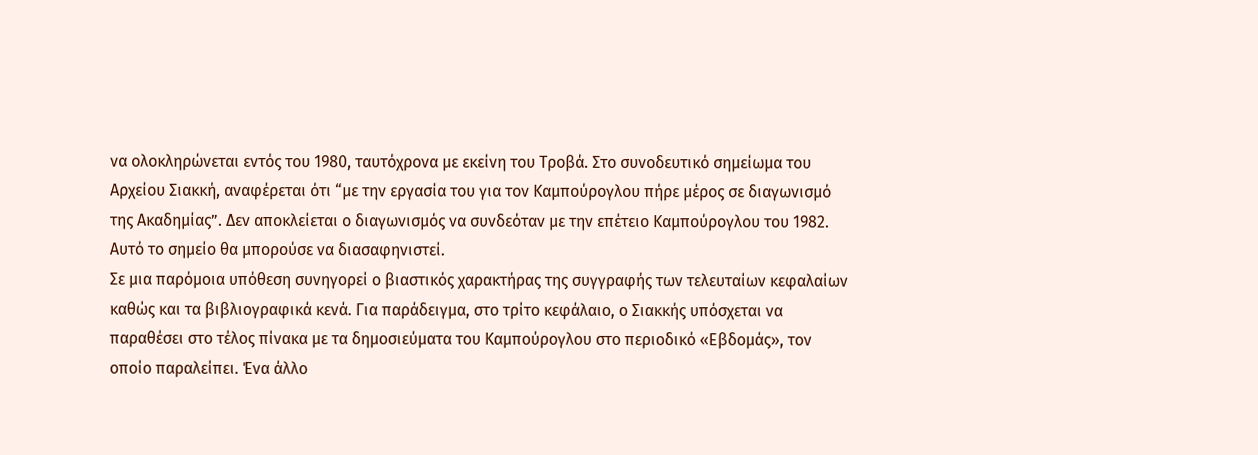να ολοκληρώνεται εντός του 1980, ταυτόχρονα με εκείνη του Τροβά. Στο συνοδευτικό σημείωμα του Αρχείου Σιακκή, αναφέρεται ότι “με την εργασία του για τον Καμπούρογλου πήρε μέρος σε διαγωνισμό της Ακαδημίας”. Δεν αποκλείεται ο διαγωνισμός να συνδεόταν με την επέτειο Καμπούρογλου του 1982. Αυτό το σημείο θα μπορούσε να διασαφηνιστεί.
Σε μια παρόμοια υπόθεση συνηγορεί ο βιαστικός χαρακτήρας της συγγραφής των τελευταίων κεφαλαίων καθώς και τα βιβλιογραφικά κενά. Για παράδειγμα, στο τρίτο κεφάλαιο, ο Σιακκής υπόσχεται να παραθέσει στο τέλος πίνακα με τα δημοσιεύματα του Καμπούρογλου στο περιοδικό «Εβδομάς», τον οποίο παραλείπει. Ένα άλλο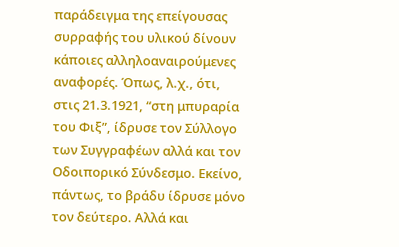παράδειγμα της επείγουσας συρραφής του υλικού δίνουν κάποιες αλληλοαναιρούμενες αναφορές. Όπως, λ.χ., ότι, στις 21.3.1921, “στη μπυραρία του Φιξ”, ίδρυσε τον Σύλλογο των Συγγραφέων αλλά και τον Οδοιπορικό Σύνδεσμο. Εκείνο, πάντως, το βράδυ ίδρυσε μόνο τον δεύτερο. Αλλά και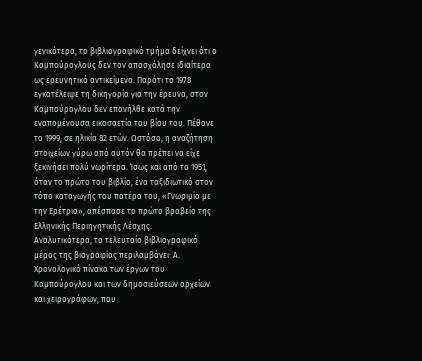γενικότερα, το βιβλιογραφικό τμήμα δείχνει ότι ο Καμπούρογλους δεν τον απασχόλησε ιδιαίτερα ως ερευνητικό αντικείμενο. Παρότι το 1978 εγκατέλειψε τη δικηγορία για την έρευνα, στον Καμπούρογλου δεν επανήλθε κατά την εναπομένουσα εικοσαετία του βίου του. Πέθανε το 1999, σε ηλικία 82 ετών. Ωστόσο, η αναζήτηση στοιχείων γύρω από αυτόν θα πρέπει να είχε ξεκινήσει πολύ νωρίτερα. Ίσως και από το 1951, όταν το πρώτο του βιβλίο, ένα ταξιδιωτικό στον τόπο καταγωγής του πατέρα του, «Γνωριμία με την Ερέτρια», απέσπασε το πρώτο βραβείο της Ελληνικής Περιηγητικής Λέσχης.
Αναλυτικότερα, το τελευταίο βιβλιογραφικό μέρος της βιογραφίας περιλαμβάνει: Α. Χρονολογικό πίνακα των έργων του Καμπούρογλου και των δημοσιεύσεων αρχείων και χειρογράφων, που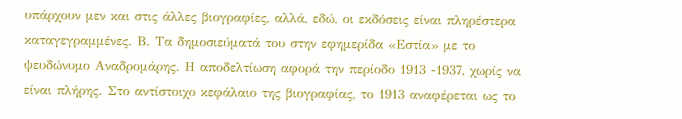υπάρχουν μεν και στις άλλες βιογραφίες, αλλά, εδώ, οι εκδόσεις είναι πληρέστερα καταγεγραμμένες. Β. Τα δημοσιεύματά του στην εφημερίδα «Εστία» με το ψευδώνυμο Αναδρομάρης. Η αποδελτίωση αφορά την περίοδο 1913 -1937, χωρίς να είναι πλήρης. Στο αντίστοιχο κεφάλαιο της βιογραφίας, το 1913 αναφέρεται ως το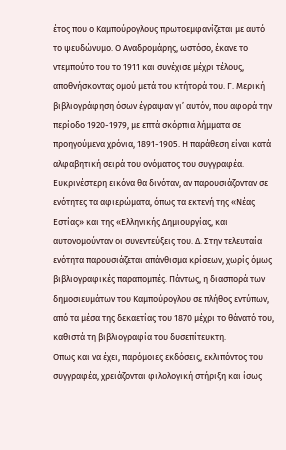έτος που ο Καμπούρογλους πρωτοεμφανίζεται με αυτό το ψευδώνυμο. Ο Αναδρομάρης, ωστόσο, έκανε το ντεμπούτο του το 1911 και συνέχισε μέχρι τέλους, αποθνήσκοντας ομού μετά του κτήτορά του. Γ. Μερική βιβλιογράφηση όσων έγραψαν γι’ αυτόν, που αφορά την περίοδο 1920-1979, με επτά σκόρπια λήμματα σε προηγούμενα χρόνια, 1891-1905. Η παράθεση είναι κατά αλφαβητική σειρά του ονόματος του συγγραφέα. Ευκρινέστερη εικόνα θα δινόταν, αν παρουσιάζονταν σε ενότητες τα αφιερώματα, όπως τα εκτενή της «Νέας Εστίας» και της «Ελληνικής Δημιουργίας, και αυτονομούνταν οι συνεντεύξεις του. Δ. Στην τελευταία ενότητα παρουσιάζεται απάνθισμα κρίσεων, χωρίς όμως βιβλιογραφικές παραπομπές. Πάντως, η διασπορά των δημοσιευμάτων του Καμπούρογλου σε πλήθος εντύπων, από τα μέσα της δεκαετίας του 1870 μέχρι το θάνατό του, καθιστά τη βιβλιογραφία του δυσεπίτευκτη.
Oπως και να έχει, παρόμοιες εκδόσεις, εκλιπόντος του συγγραφέα, χρειάζονται φιλολογική στήριξη και ίσως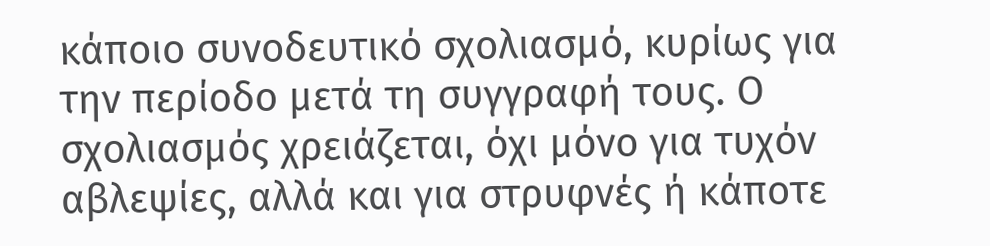κάποιο συνοδευτικό σχολιασμό, κυρίως για την περίοδο μετά τη συγγραφή τους. Ο σχολιασμός χρειάζεται, όχι μόνο για τυχόν αβλεψίες, αλλά και για στρυφνές ή κάποτε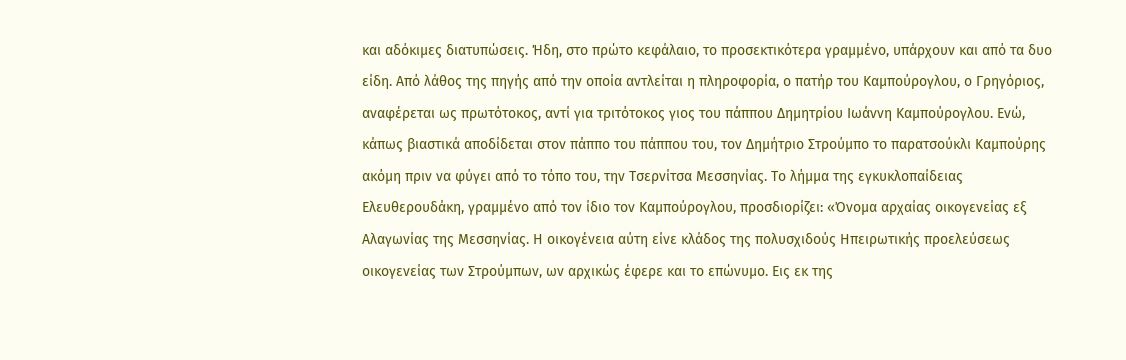και αδόκιμες διατυπώσεις. Ήδη, στο πρώτο κεφάλαιο, το προσεκτικότερα γραμμένο, υπάρχουν και από τα δυο είδη. Από λάθος της πηγής από την οποία αντλείται η πληροφορία, ο πατήρ του Καμπούρογλου, ο Γρηγόριος, αναφέρεται ως πρωτότοκος, αντί για τριτότοκος γιος του πάππου Δημητρίου Ιωάννη Καμπούρογλου. Ενώ, κάπως βιαστικά αποδίδεται στον πάππο του πάππου του, τον Δημήτριο Στρούμπο το παρατσούκλι Καμπούρης ακόμη πριν να φύγει από το τόπο του, την Τσερνίτσα Μεσσηνίας. Το λήμμα της εγκυκλοπαίδειας Ελευθερουδάκη, γραμμένο από τον ίδιο τον Καμπούρογλου, προσδιορίζει: «Όνομα αρχαίας οικογενείας εξ Αλαγωνίας της Μεσσηνίας. Η οικογένεια αύτη είνε κλάδος της πολυσχιδούς Ηπειρωτικής προελεύσεως οικογενείας των Στρούμπων, ων αρχικώς έφερε και το επώνυμο. Εις εκ της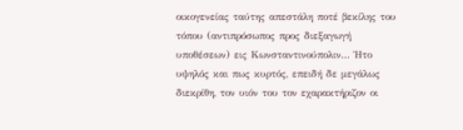οικογενείας ταύτης απεστάλη ποτέ βεκίλης του τόπου (αντιπρόσωπος προς διεξαγωγή υποθέσεων) εις Κωνσταντινούπολιν... Ήτο υψηλός και πως κυρτός, επειδή δε μεγάλως διεκρίθη, τον υιόν του τον εχαρακτήριζον οι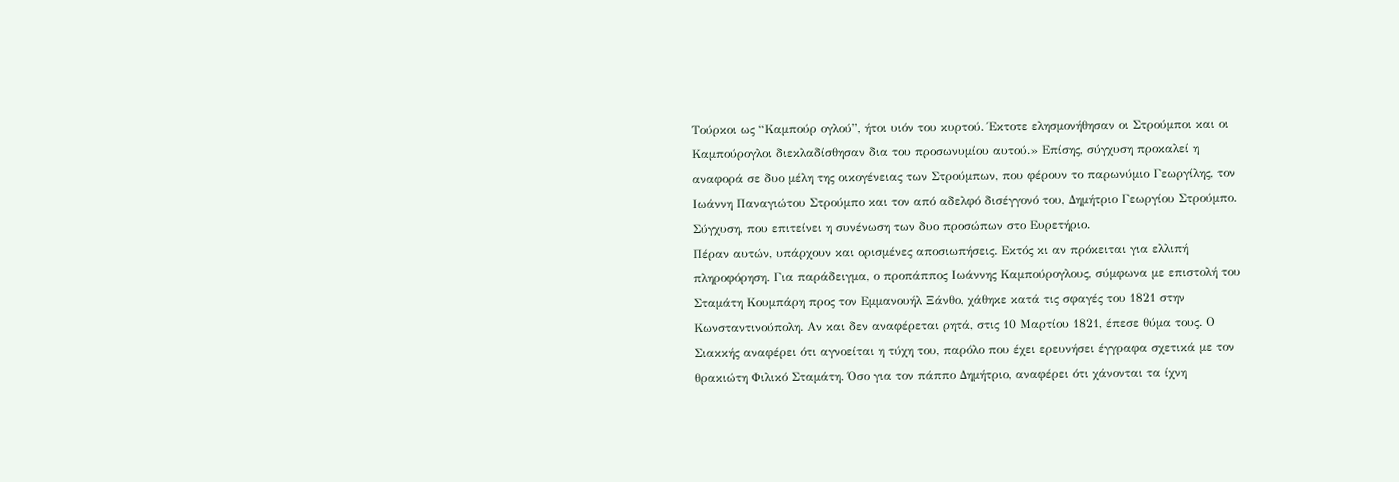Τούρκοι ως “Καμπούρ ογλού”, ήτοι υιόν του κυρτού. Έκτοτε ελησμονήθησαν οι Στρούμποι και οι Καμπούρογλοι διεκλαδίσθησαν δια του προσωνυμίου αυτού.» Επίσης, σύγχυση προκαλεί η αναφορά σε δυο μέλη της οικογένειας των Στρούμπων, που φέρουν το παρωνύμιο Γεωργίλης, τον Ιωάννη Παναγιώτου Στρούμπο και τον από αδελφό δισέγγονό του, Δημήτριο Γεωργίου Στρούμπο. Σύγχυση, που επιτείνει η συνένωση των δυο προσώπων στο Ευρετήριο.
Πέραν αυτών, υπάρχουν και ορισμένες αποσιωπήσεις. Εκτός κι αν πρόκειται για ελλιπή πληροφόρηση. Για παράδειγμα, ο προπάππος Ιωάννης Καμπούρογλους, σύμφωνα με επιστολή του Σταμάτη Κουμπάρη προς τον Εμμανουήλ Ξάνθο, χάθηκε κατά τις σφαγές του 1821 στην Κωνσταντινούπολη. Αν και δεν αναφέρεται ρητά, στις 10 Μαρτίου 1821, έπεσε θύμα τους. Ο Σιακκής αναφέρει ότι αγνοείται η τύχη του, παρόλο που έχει ερευνήσει έγγραφα σχετικά με τον θρακιώτη Φιλικό Σταμάτη. Όσο για τον πάππο Δημήτριο, αναφέρει ότι χάνονται τα ίχνη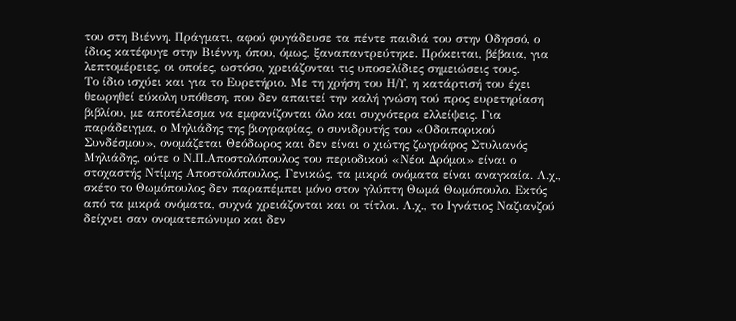του στη Βιέννη. Πράγματι, αφού φυγάδευσε τα πέντε παιδιά του στην Οδησσό, ο ίδιος κατέφυγε στην Βιέννη, όπου, όμως, ξαναπαντρεύτηκε. Πρόκειται, βέβαια, για λεπτομέρειες, οι οποίες, ωστόσο, χρειάζονται τις υποσελίδιες σημειώσεις τους.
Το ίδιο ισχύει και για το Ευρετήριο. Με τη χρήση του Η/Υ, η κατάρτισή του έχει θεωρηθεί εύκολη υπόθεση, που δεν απαιτεί την καλή γνώση τού προς ευρετηρίαση βιβλίου, με αποτέλεσμα να εμφανίζονται όλο και συχνότερα ελλείψεις. Για παράδειγμα, ο Μηλιάδης της βιογραφίας, ο συνιδρυτής του «Οδοιπορικού Συνδέσμου», ονομάζεται Θεόδωρος και δεν είναι ο χιώτης ζωγράφος Στυλιανός Μηλιάδης, ούτε ο Ν.Π.Αποστολόπουλος του περιοδικού «Νέοι Δρόμοι» είναι ο στοχαστής Ντίμης Αποστολόπουλος. Γενικώς, τα μικρά ονόματα είναι αναγκαία. Λ.χ., σκέτο το Θωμόπουλος δεν παραπέμπει μόνο στον γλύπτη Θωμά Θωμόπουλο. Εκτός από τα μικρά ονόματα, συχνά χρειάζονται και οι τίτλοι. Λ.χ., το Ιγνάτιος Ναζιανζού δείχνει σαν ονοματεπώνυμο και δεν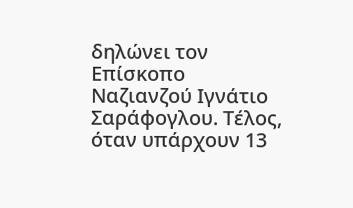δηλώνει τον Επίσκοπο Ναζιανζού Ιγνάτιο Σαράφογλου. Τέλος, όταν υπάρχουν 13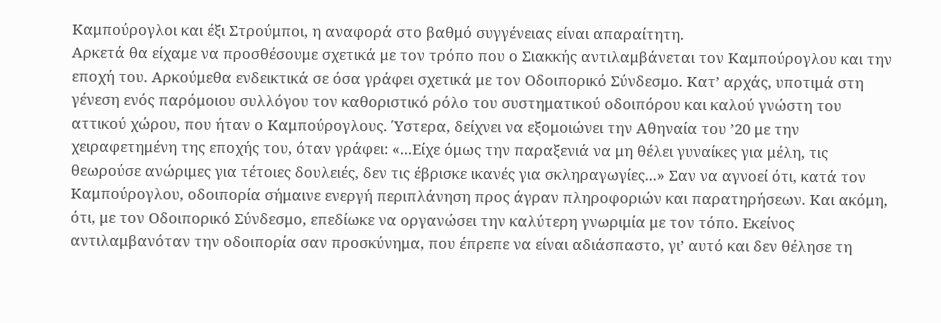Καμπούρογλοι και έξι Στρούμποι, η αναφορά στο βαθμό συγγένειας είναι απαραίτητη.
Αρκετά θα είχαμε να προσθέσουμε σχετικά με τον τρόπο που ο Σιακκής αντιλαμβάνεται τον Καμπούρογλου και την εποχή του. Αρκούμεθα ενδεικτικά σε όσα γράφει σχετικά με τον Οδοιπορικό Σύνδεσμο. Κατ’ αρχάς, υποτιμά στη γένεση ενός παρόμοιου συλλόγου τον καθοριστικό ρόλο του συστηματικού οδοιπόρου και καλού γνώστη του αττικού χώρου, που ήταν ο Καμπούρογλους. Ύστερα, δείχνει να εξομοιώνει την Αθηναία του ’20 με την χειραφετημένη της εποχής του, όταν γράφει: «...Είχε όμως την παραξενιά να μη θέλει γυναίκες για μέλη, τις θεωρούσε ανώριμες για τέτοιες δουλειές, δεν τις έβρισκε ικανές για σκληραγωγίες...» Σαν να αγνοεί ότι, κατά τον Καμπούρογλου, οδοιπορία σήμαινε ενεργή περιπλάνηση προς άγραν πληροφοριών και παρατηρήσεων. Και ακόμη, ότι, με τον Οδοιπορικό Σύνδεσμο, επεδίωκε να οργανώσει την καλύτερη γνωριμία με τον τόπο. Εκείνος αντιλαμβανόταν την οδοιπορία σαν προσκύνημα, που έπρεπε να είναι αδιάσπαστο, γι’ αυτό και δεν θέλησε τη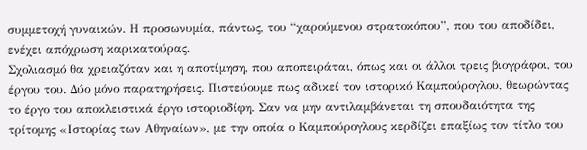συμμετοχή γυναικών. Η προσωνυμία, πάντως, του “χαρούμενου στρατοκόπου”, που του αποδίδει, ενέχει απόχρωση καρικατούρας.
Σχολιασμό θα χρειαζόταν και η αποτίμηση, που αποπειράται, όπως και οι άλλοι τρεις βιογράφοι, του έργου του. Δύο μόνο παρατηρήσεις. Πιστεύουμε πως αδικεί τον ιστορικό Καμπούρογλου, θεωρώντας το έργο του αποκλειστικά έργο ιστοριοδίφη. Σαν να μην αντιλαμβάνεται τη σπουδαιότητα της τρίτομης «Ιστορίας των Αθηναίων», με την οποία ο Καμπούρογλους κερδίζει επαξίως τον τίτλο του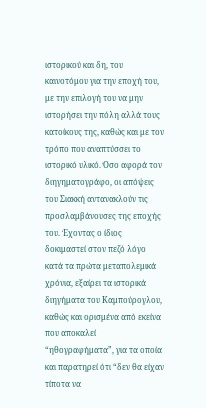ιστορικού και δη, του καινοτόμου για την εποχή του, με την επιλογή του να μην ιστορήσει την πόλη αλλά τους κατοίκους της, καθώς και με τον τρόπο που αναπτύσσει το ιστορικό υλικό. Όσο αφορά τον διηγηματογράφο, οι απόψεις του Σιακκή αντανακλούν τις προσλαμβάνουσες της εποχής του. Έχοντας ο ίδιος δοκιμαστεί στον πεζό λόγο κατά τα πρώτα μεταπολεμικά χρόνια, εξαίρει τα ιστορικά διηγήματα του Καμπούρογλου, καθώς και ορισμένα από εκείνα που αποκαλεί “ηθογραφήματα”, για τα οποία και παρατηρεί ότι “δεν θα είχαν τίποτα να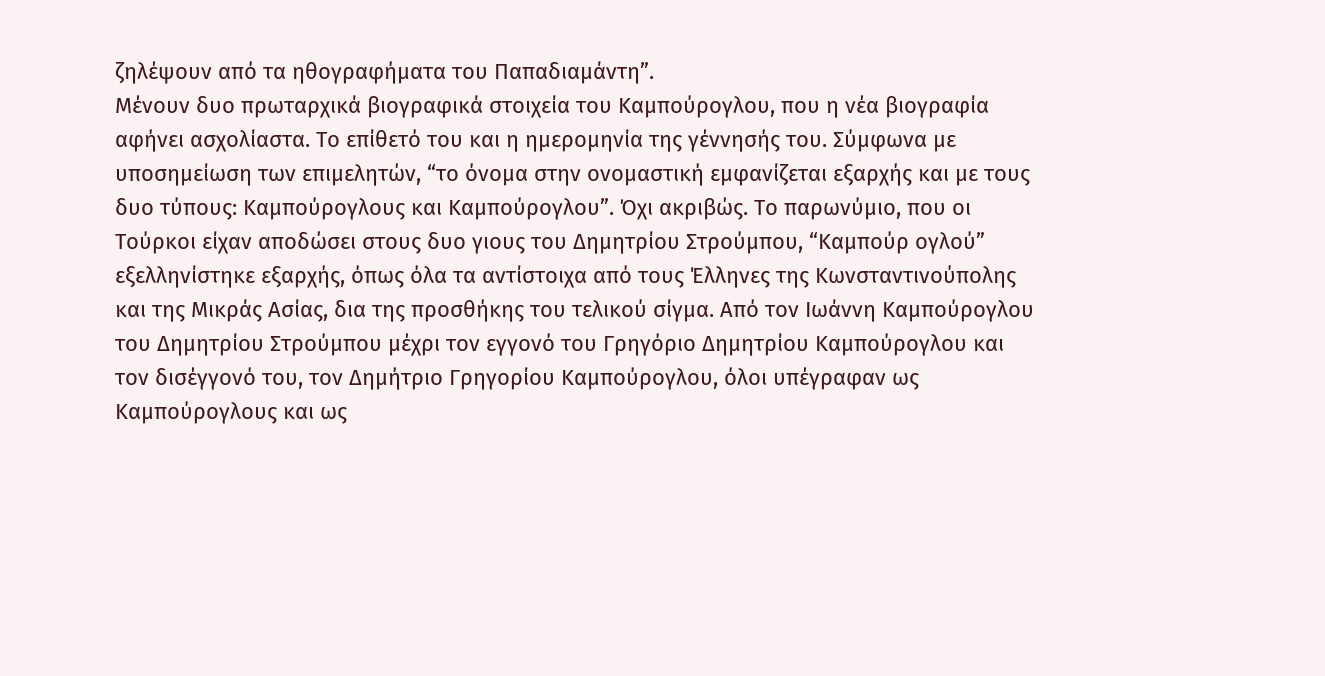ζηλέψουν από τα ηθογραφήματα του Παπαδιαμάντη”.
Μένουν δυο πρωταρχικά βιογραφικά στοιχεία του Καμπούρογλου, που η νέα βιογραφία αφήνει ασχολίαστα. Το επίθετό του και η ημερομηνία της γέννησής του. Σύμφωνα με υποσημείωση των επιμελητών, “το όνομα στην ονομαστική εμφανίζεται εξαρχής και με τους δυο τύπους: Καμπούρογλους και Καμπούρογλου”. Όχι ακριβώς. Το παρωνύμιο, που οι Τούρκοι είχαν αποδώσει στους δυο γιους του Δημητρίου Στρούμπου, “Καμπούρ ογλού” εξελληνίστηκε εξαρχής, όπως όλα τα αντίστοιχα από τους Έλληνες της Κωνσταντινούπολης και της Μικράς Ασίας, δια της προσθήκης του τελικού σίγμα. Από τον Ιωάννη Καμπούρογλου του Δημητρίου Στρούμπου μέχρι τον εγγονό του Γρηγόριο Δημητρίου Καμπούρογλου και τον δισέγγονό του, τον Δημήτριο Γρηγορίου Καμπούρογλου, όλοι υπέγραφαν ως Καμπούρογλους και ως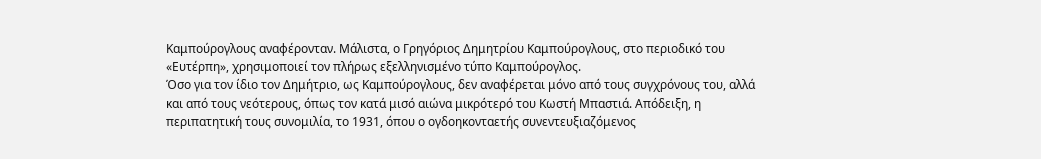Καμπούρογλους αναφέρονταν. Μάλιστα, ο Γρηγόριος Δημητρίου Καμπούρογλους, στο περιοδικό του «Ευτέρπη», χρησιμοποιεί τον πλήρως εξελληνισμένο τύπο Καμπούρογλος.
Όσο για τον ίδιο τον Δημήτριο, ως Καμπούρογλους, δεν αναφέρεται μόνο από τους συγχρόνους του, αλλά και από τους νεότερους, όπως τον κατά μισό αιώνα μικρότερό του Κωστή Μπαστιά. Απόδειξη, η περιπατητική τους συνομιλία, το 1931, όπου ο ογδοηκονταετής συνεντευξιαζόμενος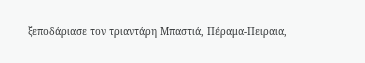ξεποδάριασε τον τριαντάρη Μπαστιά, Πέραμα-Πειραια,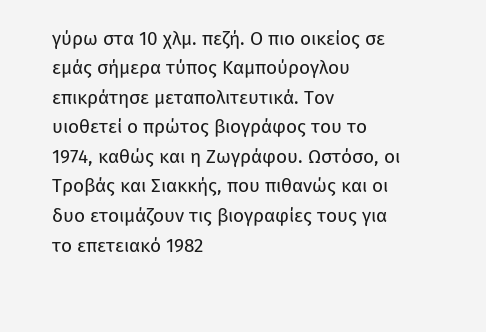γύρω στα 10 χλμ. πεζή. Ο πιο οικείος σε εμάς σήμερα τύπος Καμπούρογλου επικράτησε μεταπολιτευτικά. Τον υιοθετεί ο πρώτος βιογράφος του το 1974, καθώς και η Ζωγράφου. Ωστόσο, οι Τροβάς και Σιακκής, που πιθανώς και οι δυο ετοιμάζουν τις βιογραφίες τους για το επετειακό 1982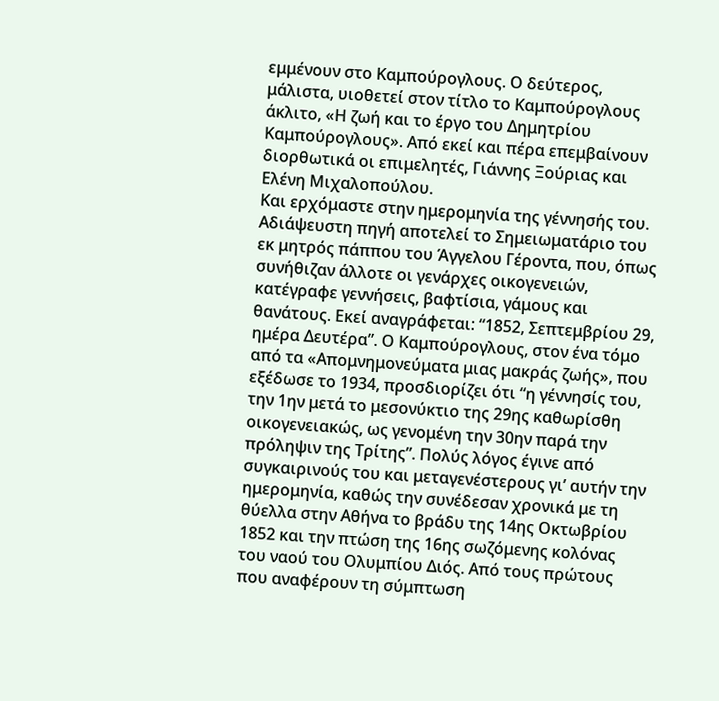εμμένουν στο Καμπούρογλους. Ο δεύτερος, μάλιστα, υιοθετεί στον τίτλο το Καμπούρογλους άκλιτο, «Η ζωή και το έργο του Δημητρίου Καμπούρογλους». Από εκεί και πέρα επεμβαίνουν διορθωτικά οι επιμελητές, Γιάννης Ξούριας και Ελένη Μιχαλοπούλου.
Και ερχόμαστε στην ημερομηνία της γέννησής του. Αδιάψευστη πηγή αποτελεί το Σημειωματάριο του εκ μητρός πάππου του Άγγελου Γέροντα, που, όπως συνήθιζαν άλλοτε οι γενάρχες οικογενειών, κατέγραφε γεννήσεις, βαφτίσια, γάμους και θανάτους. Εκεί αναγράφεται: “1852, Σεπτεμβρίου 29, ημέρα Δευτέρα”. Ο Καμπούρογλους, στον ένα τόμο από τα «Απομνημονεύματα μιας μακράς ζωής», που εξέδωσε το 1934, προσδιορίζει ότι “η γέννησίς του, την 1ην μετά το μεσονύκτιο της 29ης καθωρίσθη οικογενειακώς, ως γενομένη την 30ην παρά την πρόληψιν της Τρίτης”. Πολύς λόγος έγινε από συγκαιρινούς του και μεταγενέστερους γι’ αυτήν την ημερομηνία, καθώς την συνέδεσαν χρονικά με τη θύελλα στην Αθήνα το βράδυ της 14ης Οκτωβρίου 1852 και την πτώση της 16ης σωζόμενης κολόνας του ναού του Ολυμπίου Διός. Από τους πρώτους που αναφέρουν τη σύμπτωση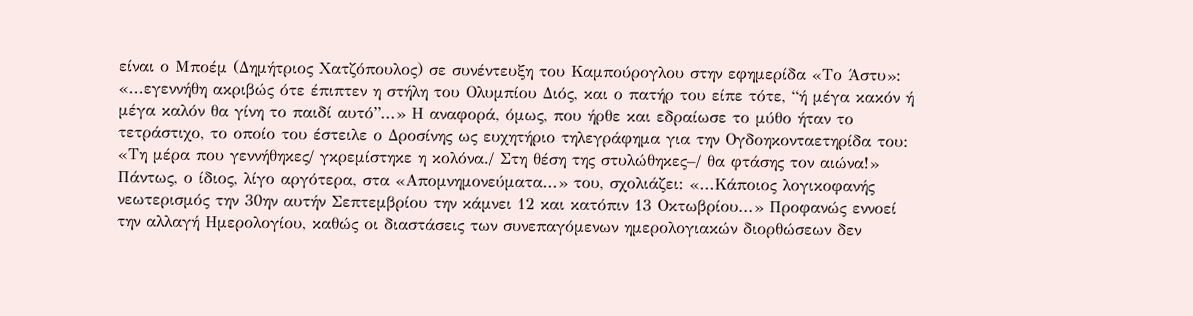είναι ο Μποέμ (Δημήτριος Χατζόπουλος) σε συνέντευξη του Καμπούρογλου στην εφημερίδα «Το Άστυ»: «...εγεννήθη ακριβώς ότε έπιπτεν η στήλη του Ολυμπίου Διός, και ο πατήρ του είπε τότε, “ή μέγα κακόν ή μέγα καλόν θα γίνη το παιδί αυτό”...» Η αναφορά, όμως, που ήρθε και εδραίωσε το μύθο ήταν το τετράστιχο, το οποίο του έστειλε ο Δροσίνης ως ευχητήριο τηλεγράφημα για την Ογδοηκονταετηρίδα του: «Τη μέρα που γεννήθηκες/ γκρεμίστηκε η κολόνα./ Στη θέση της στυλώθηκες–/ θα φτάσης τον αιώνα!» Πάντως, ο ίδιος, λίγο αργότερα, στα «Απομνημονεύματα...» του, σχολιάζει: «...Κάποιος λογικοφανής νεωτερισμός την 30ην αυτήν Σεπτεμβρίου την κάμνει 12 και κατόπιν 13 Οκτωβρίου...» Προφανώς εννοεί την αλλαγή Ημερολογίου, καθώς οι διαστάσεις των συνεπαγόμενων ημερολογιακών διορθώσεων δεν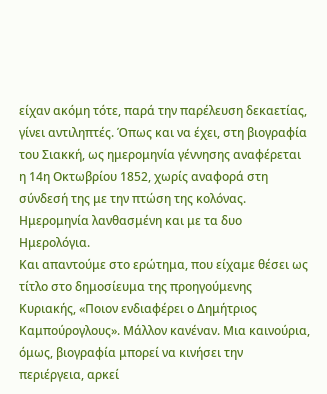είχαν ακόμη τότε, παρά την παρέλευση δεκαετίας, γίνει αντιληπτές. Όπως και να έχει, στη βιογραφία του Σιακκή, ως ημερομηνία γέννησης αναφέρεται η 14η Οκτωβρίου 1852, χωρίς αναφορά στη σύνδεσή της με την πτώση της κολόνας. Ημερομηνία λανθασμένη και με τα δυο Ημερολόγια.
Και απαντούμε στο ερώτημα, που είχαμε θέσει ως τίτλο στο δημοσίευμα της προηγούμενης Κυριακής, «Ποιον ενδιαφέρει ο Δημήτριος Καμπούρογλους». Μάλλον κανέναν. Mια καινούρια, όμως, βιογραφία μπορεί να κινήσει την περιέργεια, αρκεί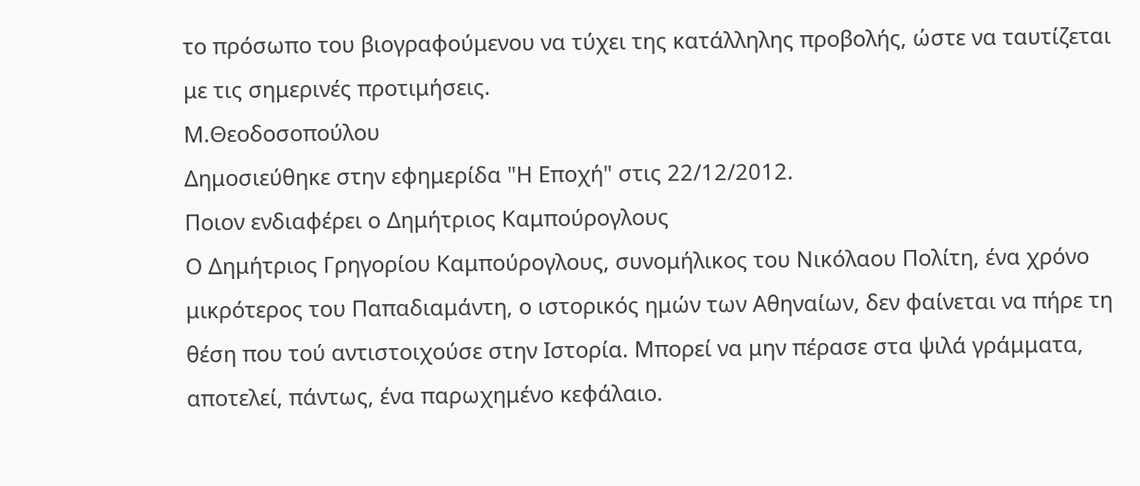το πρόσωπο του βιογραφούμενου να τύχει της κατάλληλης προβολής, ώστε να ταυτίζεται με τις σημερινές προτιμήσεις.
Μ.Θεοδοσοπούλου
Δημοσιεύθηκε στην εφημερίδα "Η Εποχή" στις 22/12/2012.
Ποιον ενδιαφέρει ο Δημήτριος Καμπούρογλους
Ο Δημήτριος Γρηγορίου Καμπούρογλους, συνομήλικος του Νικόλαου Πολίτη, ένα χρόνο μικρότερος του Παπαδιαμάντη, ο ιστορικός ημών των Αθηναίων, δεν φαίνεται να πήρε τη θέση που τού αντιστοιχούσε στην Ιστορία. Μπορεί να μην πέρασε στα ψιλά γράμματα, αποτελεί, πάντως, ένα παρωχημένο κεφάλαιο.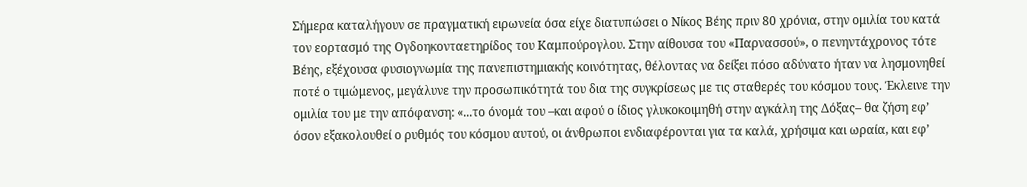Σήμερα καταλήγουν σε πραγματική ειρωνεία όσα είχε διατυπώσει ο Νίκος Βέης πριν 80 χρόνια, στην ομιλία του κατά τον εορτασμό της Ογδοηκονταετηρίδος του Καμπούρογλου. Στην αίθουσα του «Παρνασσού», ο πενηντάχρονος τότε Βέης, εξέχουσα φυσιογνωμία της πανεπιστημιακής κοινότητας, θέλοντας να δείξει πόσο αδύνατο ήταν να λησμονηθεί ποτέ ο τιμώμενος, μεγάλυνε την προσωπικότητά του δια της συγκρίσεως με τις σταθερές του κόσμου τους. Έκλεινε την ομιλία του με την απόφανση: «...το όνομά του –και αφού ο ίδιος γλυκοκοιμηθή στην αγκάλη της Δόξας– θα ζήση εφ’ όσον εξακολουθεί ο ρυθμός του κόσμου αυτού, οι άνθρωποι ενδιαφέρονται για τα καλά, χρήσιμα και ωραία, και εφ’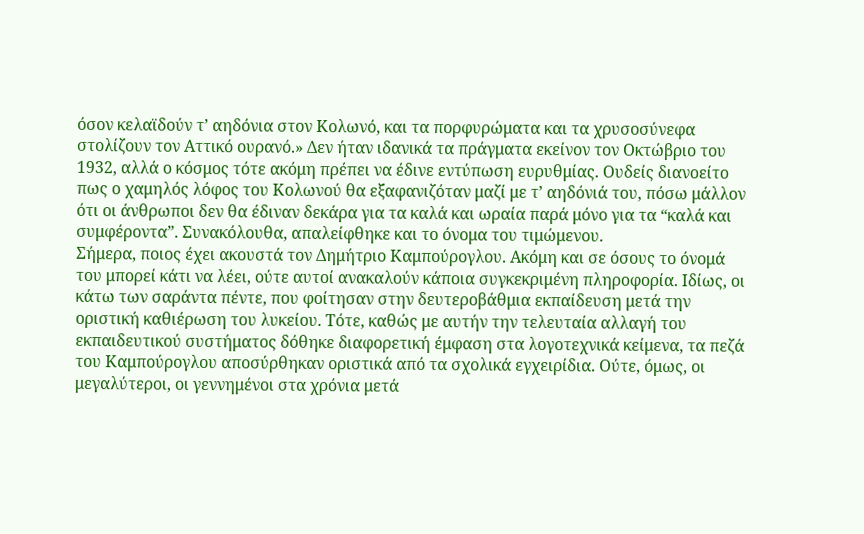όσον κελαϊδούν τ’ αηδόνια στον Κολωνό, και τα πορφυρώματα και τα χρυσοσύνεφα στολίζουν τον Αττικό ουρανό.» Δεν ήταν ιδανικά τα πράγματα εκείνον τον Οκτώβριο του 1932, αλλά ο κόσμος τότε ακόμη πρέπει να έδινε εντύπωση ευρυθμίας. Ουδείς διανοείτο πως ο χαμηλός λόφος του Κολωνού θα εξαφανιζόταν μαζί με τ’ αηδόνιά του, πόσω μάλλον ότι οι άνθρωποι δεν θα έδιναν δεκάρα για τα καλά και ωραία παρά μόνο για τα “καλά και συμφέροντα”. Συνακόλουθα, απαλείφθηκε και το όνομα του τιμώμενου.
Σήμερα, ποιος έχει ακουστά τον Δημήτριο Καμπούρογλου. Ακόμη και σε όσους το όνομά του μπορεί κάτι να λέει, ούτε αυτοί ανακαλούν κάποια συγκεκριμένη πληροφορία. Ιδίως, οι κάτω των σαράντα πέντε, που φοίτησαν στην δευτεροβάθμια εκπαίδευση μετά την οριστική καθιέρωση του λυκείου. Τότε, καθώς με αυτήν την τελευταία αλλαγή του εκπαιδευτικού συστήματος δόθηκε διαφορετική έμφαση στα λογοτεχνικά κείμενα, τα πεζά του Καμπούρογλου αποσύρθηκαν οριστικά από τα σχολικά εγχειρίδια. Ούτε, όμως, οι μεγαλύτεροι, οι γεννημένοι στα χρόνια μετά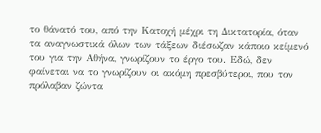το θάνατό του, από την Κατοχή μέχρι τη Δικτατορία, όταν τα αναγνωστικά όλων των τάξεων διέσωζαν κάποιο κείμενό του για την Αθήνα, γνωρίζουν το έργο του. Εδώ, δεν φαίνεται να το γνωρίζουν οι ακόμη πρεσβύτεροι, που τον πρόλαβαν ζώντα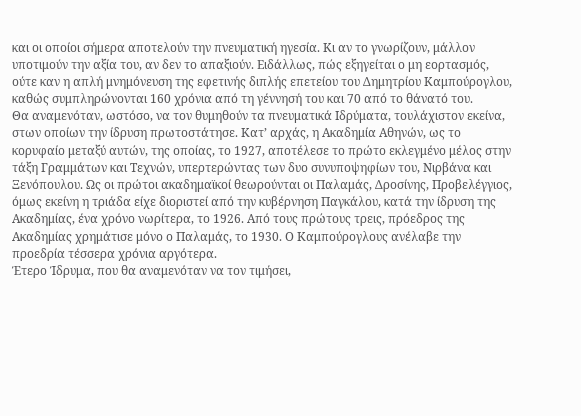και οι οποίοι σήμερα αποτελούν την πνευματική ηγεσία. Κι αν το γνωρίζουν, μάλλον υποτιμούν την αξία του, αν δεν το απαξιούν. Ειδάλλως, πώς εξηγείται ο μη εορτασμός, ούτε καν η απλή μνημόνευση της εφετινής διπλής επετείου του Δημητρίου Καμπούρογλου, καθώς συμπληρώνονται 160 χρόνια από τη γέννησή του και 70 από το θάνατό του.
Θα αναμενόταν, ωστόσο, να τον θυμηθούν τα πνευματικά Iδρύματα, τουλάχιστον εκείνα, στων οποίων την ίδρυση πρωτοστάτησε. Κατ’ αρχάς, η Ακαδημία Αθηνών, ως το κορυφαίο μεταξύ αυτών, της οποίας, το 1927, αποτέλεσε το πρώτο εκλεγμένο μέλος στην τάξη Γραμμάτων και Τεχνών, υπερτερώντας των δυο συνυποψηφίων του, Νιρβάνα και Ξενόπουλου. Ως οι πρώτοι ακαδημαϊκοί θεωρούνται οι Παλαμάς, Δροσίνης, Προβελέγγιος, όμως εκείνη η τριάδα είχε διοριστεί από την κυβέρνηση Παγκάλου, κατά την ίδρυση της Ακαδημίας, ένα χρόνο νωρίτερα, το 1926. Από τους πρώτους τρεις, πρόεδρος της Ακαδημίας χρημάτισε μόνο ο Παλαμάς, το 1930. Ο Καμπούρογλους ανέλαβε την προεδρία τέσσερα χρόνια αργότερα.
Έτερο Ίδρυμα, που θα αναμενόταν να τον τιμήσει,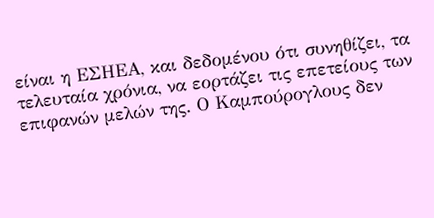είναι η ΕΣΗΕΑ, και δεδομένου ότι συνηθίζει, τα τελευταία χρόνια, να εορτάζει τις επετείους των επιφανών μελών της. Ο Καμπούρογλους δεν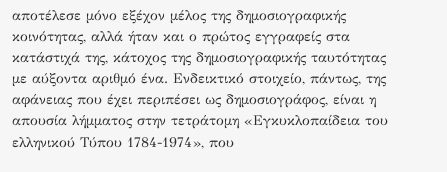αποτέλεσε μόνο εξέχον μέλος της δημοσιογραφικής κοινότητας, αλλά ήταν και ο πρώτος εγγραφείς στα κατάστιχά της, κάτοχος της δημοσιογραφικής ταυτότητας με αύξοντα αριθμό ένα. Ενδεικτικό στοιχείο, πάντως, της αφάνειας που έχει περιπέσει ως δημοσιογράφος, είναι η απουσία λήμματος στην τετράτομη «Εγκυκλοπαίδεια του ελληνικού Τύπου 1784-1974», που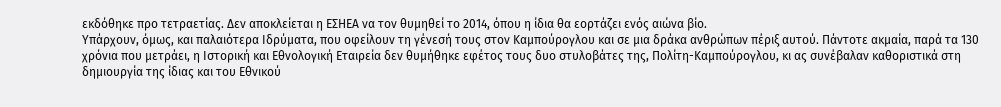εκδόθηκε προ τετραετίας. Δεν αποκλείεται η ΕΣΗΕΑ να τον θυμηθεί το 2014, όπου η ίδια θα εορτάζει ενός αιώνα βίο.
Υπάρχουν, όμως, και παλαιότερα Ιδρύματα, που οφείλουν τη γένεσή τους στον Καμπούρογλου και σε μια δράκα ανθρώπων πέριξ αυτού. Πάντοτε ακμαία, παρά τα 130 χρόνια που μετράει, η Ιστορική και Εθνολογική Εταιρεία δεν θυμήθηκε εφέτος τους δυο στυλοβάτες της, Πολίτη-Καμπούρογλου, κι ας συνέβαλαν καθοριστικά στη δημιουργία της ίδιας και του Εθνικού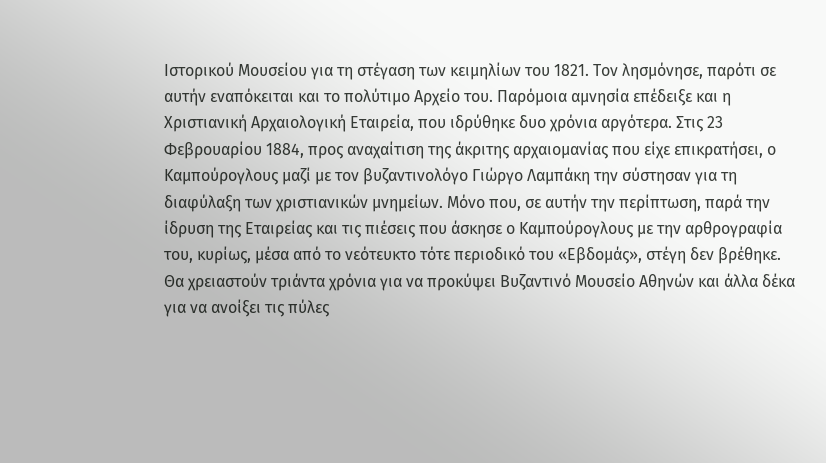Ιστορικού Μουσείου για τη στέγαση των κειμηλίων του 1821. Τον λησμόνησε, παρότι σε αυτήν εναπόκειται και το πολύτιμο Αρχείο του. Παρόμοια αμνησία επέδειξε και η Χριστιανική Αρχαιολογική Εταιρεία, που ιδρύθηκε δυο χρόνια αργότερα. Στις 23 Φεβρουαρίου 1884, προς αναχαίτιση της άκριτης αρχαιομανίας που είχε επικρατήσει, ο Καμπούρογλους μαζί με τον βυζαντινολόγο Γιώργο Λαμπάκη την σύστησαν για τη διαφύλαξη των χριστιανικών μνημείων. Μόνο που, σε αυτήν την περίπτωση, παρά την ίδρυση της Εταιρείας και τις πιέσεις που άσκησε ο Καμπούρογλους με την αρθρογραφία του, κυρίως, μέσα από το νεότευκτο τότε περιοδικό του «Εβδομάς», στέγη δεν βρέθηκε. Θα χρειαστούν τριάντα χρόνια για να προκύψει Βυζαντινό Μουσείο Αθηνών και άλλα δέκα για να ανοίξει τις πύλες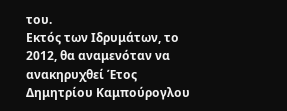του.
Εκτός των Ιδρυμάτων, το 2012, θα αναμενόταν να ανακηρυχθεί Έτος Δημητρίου Καμπούρογλου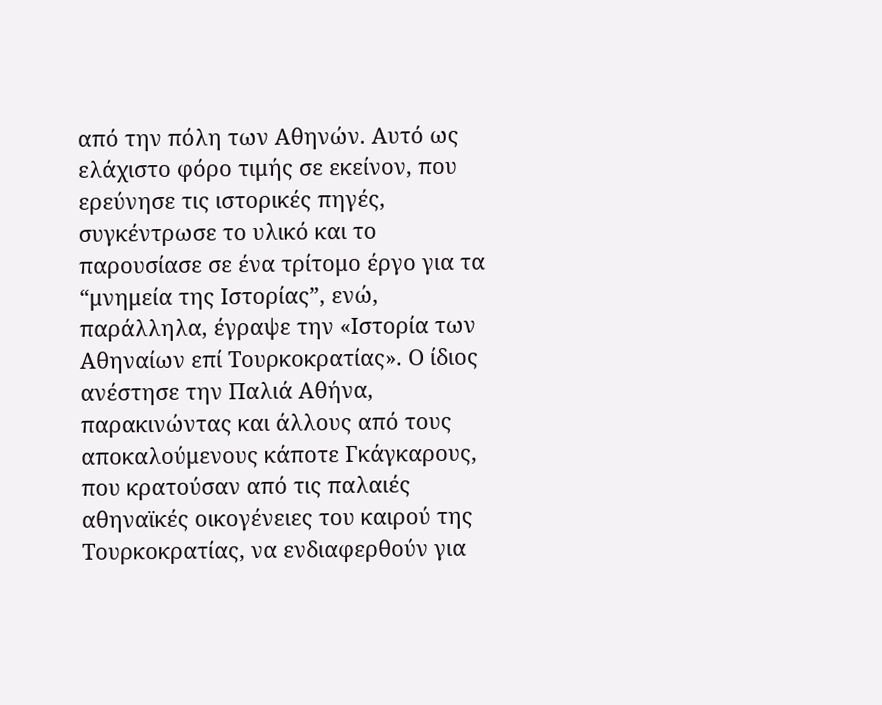από την πόλη των Αθηνών. Αυτό ως ελάχιστο φόρο τιμής σε εκείνον, που ερεύνησε τις ιστορικές πηγές, συγκέντρωσε το υλικό και το παρουσίασε σε ένα τρίτομο έργο για τα “μνημεία της Ιστορίας”, ενώ, παράλληλα, έγραψε την «Ιστορία των Αθηναίων επί Τουρκοκρατίας». Ο ίδιος ανέστησε την Παλιά Αθήνα, παρακινώντας και άλλους από τους αποκαλούμενους κάποτε Γκάγκαρους, που κρατούσαν από τις παλαιές αθηναϊκές οικογένειες του καιρού της Τουρκοκρατίας, να ενδιαφερθούν για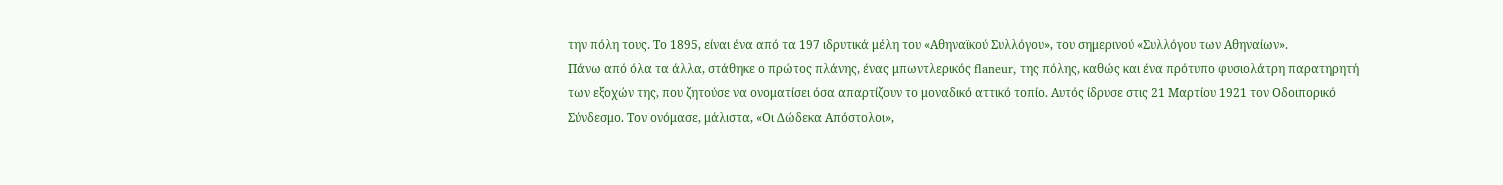την πόλη τους. Το 1895, είναι ένα από τα 197 ιδρυτικά μέλη του «Αθηναϊκού Συλλόγου», του σημερινού «Συλλόγου των Αθηναίων».
Πάνω από όλα τα άλλα, στάθηκε ο πρώτος πλάνης, ένας μπωντλερικός flaneur, της πόλης, καθώς και ένα πρότυπο φυσιολάτρη παρατηρητή των εξοχών της, που ζητούσε να ονοματίσει όσα απαρτίζουν το μοναδικό αττικό τοπίο. Αυτός ίδρυσε στις 21 Μαρτίου 1921 τον Οδοιπορικό Σύνδεσμο. Τον ονόμασε, μάλιστα, «Οι Δώδεκα Απόστολοι»,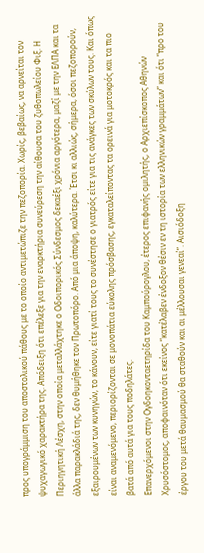προς υπογράμμιση του αποστολικού πάθους με το οποίο αντιμετώπιζε την πεζοπορία. Χωρίς, βεβαίως, να αρνείται τον ψυχαγωγικό χαρακτήρα της. Απόδειξη ότι επέλεξε για την εναρκτήρια συνεύρεση την αίθουσα του ζυθοπωλείου Φιξ. Η Περιηγητική Λέσχη, στην οποία μεταλλάχτηκε ο Οδοιπορικός Σύνδεσμος δεκαέξι χρόνια αργότερα, μαζί με την ΕΛΠΑ και τα άλλα παρακλάδιά της, δεν θυμήθηκε τον Πρωτοπόρο. Από μια άποψη, καλύτερα. Έτσι κι αλλιώς, σήμερα, όσοι πεζοπορούν, εξαιρουμένων των κυνηγών, το κάνουν, είτε γιατί τους το συνέστησε ο γιατρός είτε για τις ανάγκες των σκύλων τους. Και όπως είναι αναμενόμενο, περιορίζονται σε μονοπάτια εύκολης πρόσβασης, εγκαταλείποντας τα ορεινά για μοτοκρός και τα πιο βατά από αυτά για τους ποδηλάτες.
Επανερχόμενοι στην Ογδοηκονταετηρίδα του Καμπούρογλου, έτερος επιφανής ομιλητής, ο Αρχιεπίσκοπος Αθηνών Χρυσόστομος, αποφαινόταν ότι εκείνος “κατέλαβεν ένδοξον θέσιν εν τη ιστορία των ελληνικών γραμμάτων” και ότι “προ του έργου του μετά θαυμασμού θα σταθούν και αι μέλλουσαι γενεαί”. Αισιόδοξη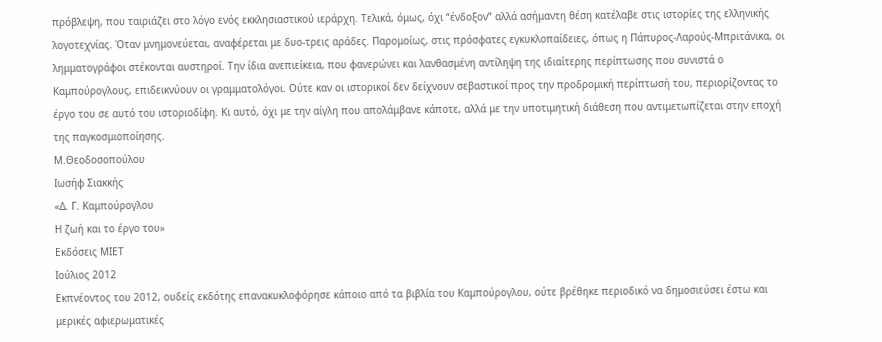πρόβλεψη, που ταιριάζει στο λόγο ενός εκκλησιαστικού ιεράρχη. Τελικά, όμως, όχι “ένδοξον” αλλά ασήμαντη θέση κατέλαβε στις ιστορίες της ελληνικής λογοτεχνίας. Όταν μνημονεύεται, αναφέρεται με δυο-τρεις αράδες. Παρομοίως, στις πρόσφατες εγκυκλοπαίδειες, όπως η Πάπυρος-Λαρούς-Μπριτάνικα, οι λημματογράφοι στέκονται αυστηροί. Την ίδια ανεπιείκεια, που φανερώνει και λανθασμένη αντίληψη της ιδιαίτερης περίπτωσης που συνιστά ο Καμπούρογλους, επιδεικνύουν οι γραμματολόγοι. Ούτε καν οι ιστορικοί δεν δείχνουν σεβαστικοί προς την προδρομική περίπτωσή του, περιορίζοντας το έργο του σε αυτό του ιστοριοδίφη. Κι αυτό, όχι με την αίγλη που απολάμβανε κάποτε, αλλά με την υποτιμητική διάθεση που αντιμετωπίζεται στην εποχή της παγκοσμιοποίησης.
Μ.Θεοδοσοπούλου
Ιωσήφ Σιακκής
«Δ. Γ. Καμπούρογλου
Η ζωή και το έργο του»
Εκδόσεις ΜΙΕΤ
Ιούλιος 2012
Εκπνέοντος του 2012, ουδείς εκδότης επανακυκλοφόρησε κάποιο από τα βιβλία του Καμπούρογλου, ούτε βρέθηκε περιοδικό να δημοσιεύσει έστω και μερικές αφιερωματικές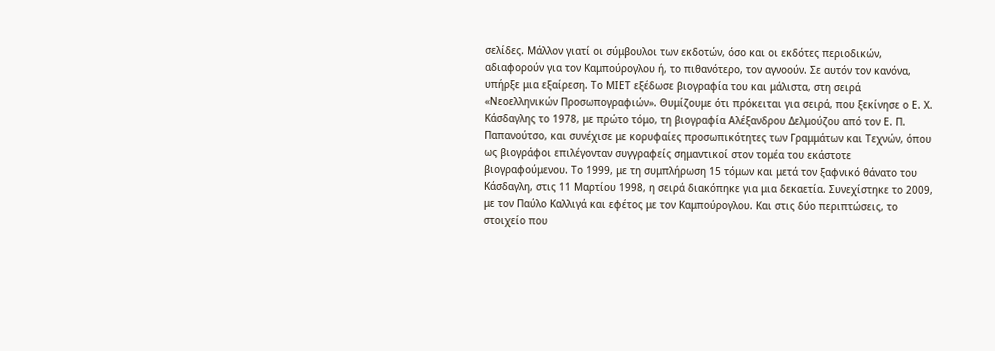σελίδες. Μάλλον γιατί οι σύμβουλοι των εκδοτών, όσο και οι εκδότες περιοδικών, αδιαφορούν για τον Καμπούρογλου ή, το πιθανότερο, τον αγνοούν. Σε αυτόν τον κανόνα, υπήρξε μια εξαίρεση. Το ΜΙΕΤ εξέδωσε βιογραφία του και μάλιστα, στη σειρά «Νεοελληνικών Προσωπογραφιών». Θυμίζουμε ότι πρόκειται για σειρά, που ξεκίνησε ο Ε. Χ. Κάσδαγλης το 1978, με πρώτο τόμο, τη βιογραφία Αλέξανδρου Δελμούζου από τον Ε. Π. Παπανούτσο, και συνέχισε με κορυφαίες προσωπικότητες των Γραμμάτων και Τεχνών, όπου ως βιογράφοι επιλέγονταν συγγραφείς σημαντικοί στον τομέα του εκάστοτε βιογραφούμενου. Το 1999, με τη συμπλήρωση 15 τόμων και μετά τον ξαφνικό θάνατο του Κάσδαγλη, στις 11 Μαρτίου 1998, η σειρά διακόπηκε για μια δεκαετία. Συνεχίστηκε το 2009, με τον Παύλο Καλλιγά και εφέτος με τον Καμπούρογλου. Και στις δύο περιπτώσεις, το στοιχείο που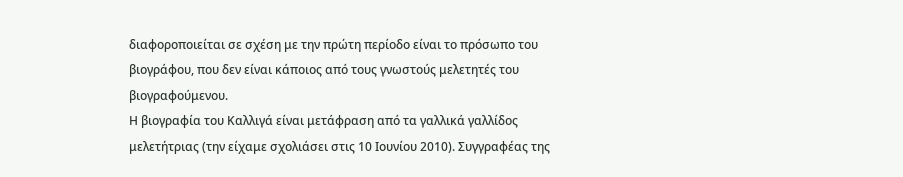διαφοροποιείται σε σχέση με την πρώτη περίοδο είναι το πρόσωπο του βιογράφου, που δεν είναι κάποιος από τους γνωστούς μελετητές του βιογραφούμενου.
Η βιογραφία του Καλλιγά είναι μετάφραση από τα γαλλικά γαλλίδος μελετήτριας (την είχαμε σχολιάσει στις 10 Ιουνίου 2010). Συγγραφέας της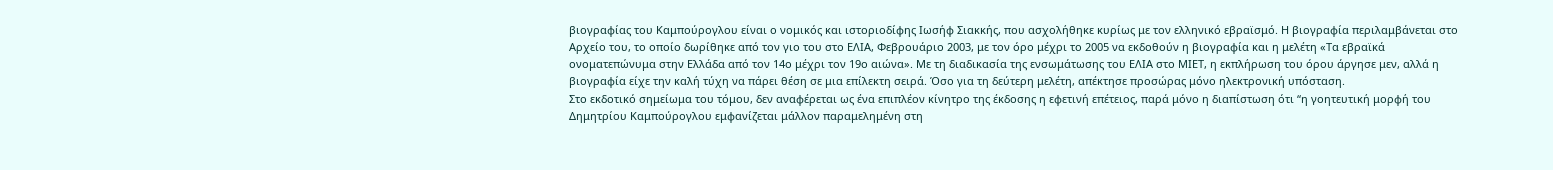βιογραφίας του Καμπούρογλου είναι ο νομικός και ιστοριοδίφης Ιωσήφ Σιακκής, που ασχολήθηκε κυρίως με τον ελληνικό εβραϊσμό. Η βιογραφία περιλαμβάνεται στο Αρχείο του, το οποίο δωρίθηκε από τον γιο του στο ΕΛΙΑ, Φεβρουάριο 2003, με τον όρο μέχρι το 2005 να εκδοθούν η βιογραφία και η μελέτη «Τα εβραϊκά ονοματεπώνυμα στην Ελλάδα από τον 14ο μέχρι τον 19ο αιώνα». Με τη διαδικασία της ενσωμάτωσης του ΕΛΙΑ στο ΜΙΕΤ, η εκπλήρωση του όρου άργησε μεν, αλλά η βιογραφία είχε την καλή τύχη να πάρει θέση σε μια επίλεκτη σειρά. Όσο για τη δεύτερη μελέτη, απέκτησε προσώρας μόνο ηλεκτρονική υπόσταση.
Στο εκδοτικό σημείωμα του τόμου, δεν αναφέρεται ως ένα επιπλέον κίνητρο της έκδοσης η εφετινή επέτειος, παρά μόνο η διαπίστωση ότι “η γοητευτική μορφή του Δημητρίου Καμπούρογλου εμφανίζεται μάλλον παραμελημένη στη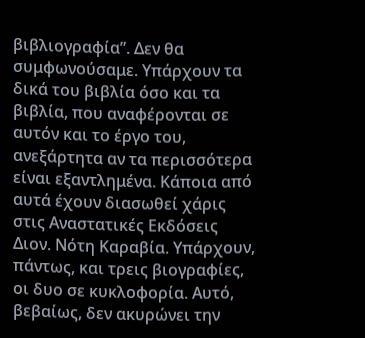βιβλιογραφία”. Δεν θα συμφωνούσαμε. Υπάρχουν τα δικά του βιβλία όσο και τα βιβλία, που αναφέρονται σε αυτόν και το έργο του, ανεξάρτητα αν τα περισσότερα είναι εξαντλημένα. Κάποια από αυτά έχουν διασωθεί χάρις στις Αναστατικές Εκδόσεις Διον. Νότη Καραβία. Υπάρχουν, πάντως, και τρεις βιογραφίες, οι δυο σε κυκλοφορία. Αυτό, βεβαίως, δεν ακυρώνει την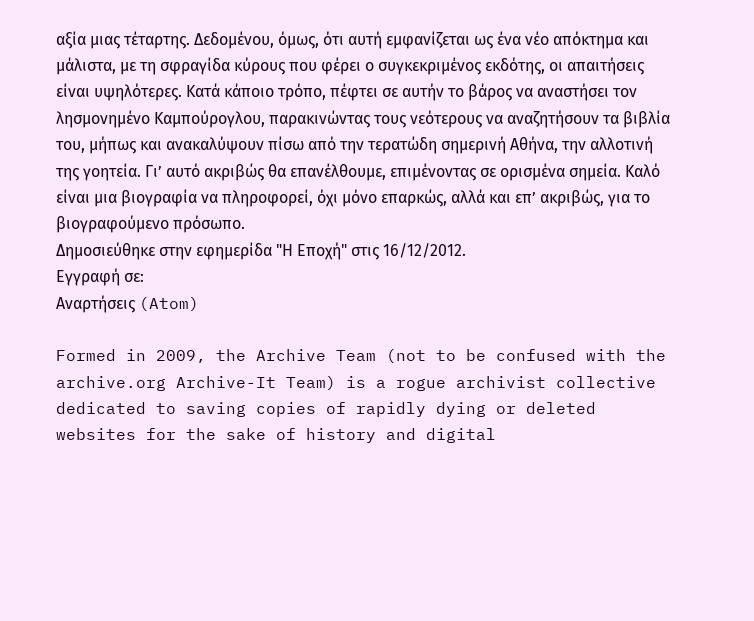αξία μιας τέταρτης. Δεδομένου, όμως, ότι αυτή εμφανίζεται ως ένα νέο απόκτημα και μάλιστα, με τη σφραγίδα κύρους που φέρει ο συγκεκριμένος εκδότης, οι απαιτήσεις είναι υψηλότερες. Κατά κάποιο τρόπο, πέφτει σε αυτήν το βάρος να αναστήσει τον λησμονημένο Καμπούρογλου, παρακινώντας τους νεότερους να αναζητήσουν τα βιβλία του, μήπως και ανακαλύψουν πίσω από την τερατώδη σημερινή Αθήνα, την αλλοτινή της γοητεία. Γι’ αυτό ακριβώς θα επανέλθουμε, επιμένοντας σε ορισμένα σημεία. Καλό είναι μια βιογραφία να πληροφορεί, όχι μόνο επαρκώς, αλλά και επ’ ακριβώς, για το βιογραφούμενο πρόσωπο.
Δημοσιεύθηκε στην εφημερίδα "Η Εποχή" στις 16/12/2012.
Εγγραφή σε:
Αναρτήσεις (Atom)

Formed in 2009, the Archive Team (not to be confused with the archive.org Archive-It Team) is a rogue archivist collective dedicated to saving copies of rapidly dying or deleted websites for the sake of history and digital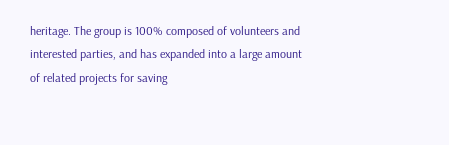heritage. The group is 100% composed of volunteers and interested parties, and has expanded into a large amount of related projects for saving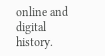online and digital history.